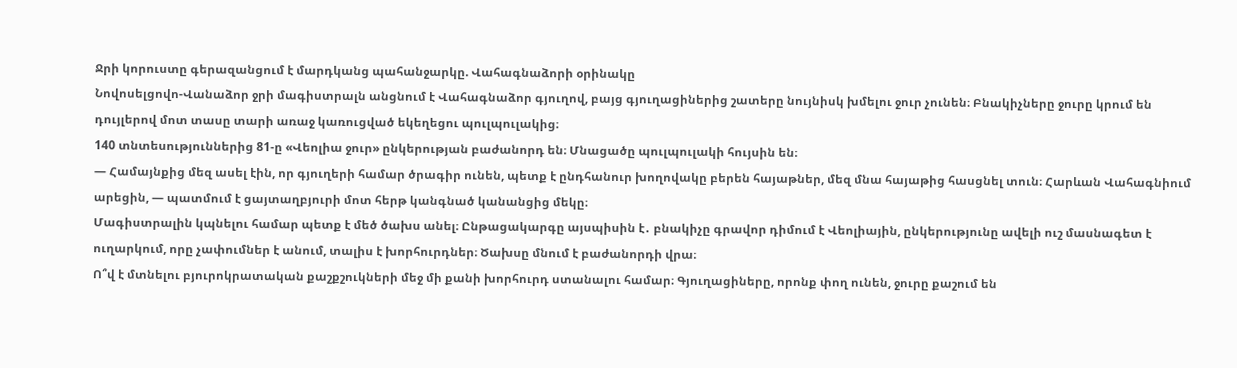Ջրի կորուստը գերազանցում է մարդկանց պահանջարկը. Վահագնաձորի օրինակը
Նովոսելցովո-Վանաձոր ջրի մագիստրալն անցնում է Վահագնաձոր գյուղով, բայց գյուղացիներից շատերը նույնիսկ խմելու ջուր չունեն։ Բնակիչները ջուրը կրում են դույլերով մոտ տասը տարի առաջ կառուցված եկեղեցու պուլպուլակից։
140 տնտեսություններից 81-ը «Վեոլիա ջուր» ընկերության բաժանորդ են։ Մնացածը պուլպուլակի հույսին են։
— Համայնքից մեզ ասել էին, որ գյուղերի համար ծրագիր ունեն, պետք է ընդհանուր խողովակը բերեն հայաթներ, մեզ մնա հայաթից հասցնել տուն։ Հարևան Վահագնիում արեցին, — պատմում է ցայտաղբյուրի մոտ հերթ կանգնած կանանցից մեկը։
Մագիստրալին կպնելու համար պետք է մեծ ծախս անել։ Ընթացակարգը այսպիսին է․ բնակիչը գրավոր դիմում է Վեոլիային, ընկերությունը ավելի ուշ մասնագետ է ուղարկում, որը չափումներ է անում, տալիս է խորհուրդներ։ Ծախսը մնում է բաժանորդի վրա։
Ո՞վ է մտնելու բյուրոկրատական քաշքշուկների մեջ մի քանի խորհուրդ ստանալու համար։ Գյուղացիները, որոնք փող ունեն, ջուրը քաշում են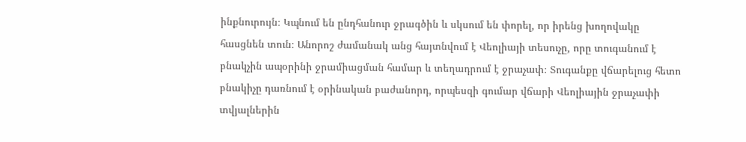ինքնուրույն։ Կպնում են ընդհանուր ջրագծին և սկսում են փորել, որ իրենց խողովակը հասցնեն տուն։ Անորոշ ժամանակ անց հայտնվում է Վեոլիայի տեսուչը, որը տուգանում է բնակչին ապօրինի ջրամիացման համար և տեղադրում է ջրաչափ։ Տուգանքը վճարելուց հետո բնակիչը դառնում է օրինական բաժանորդ, որպեսզի գումար վճարի Վեոլիային ջրաչափի տվյալներին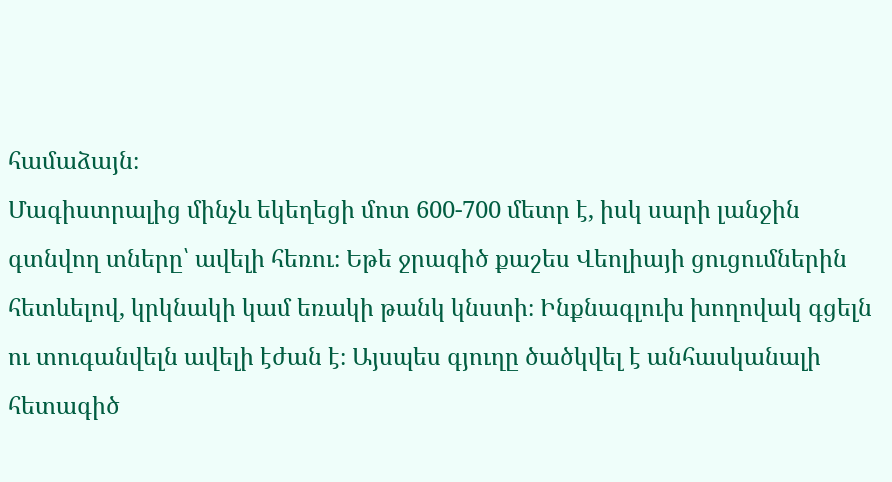համաձայն։
Մագիստրալից մինչև եկեղեցի մոտ 600-700 մետր է, իսկ սարի լանջին գտնվող տները՝ ավելի հեռու։ Եթե ջրագիծ քաշես Վեոլիայի ցուցումներին հետևելով, կրկնակի կամ եռակի թանկ կնստի։ Ինքնագլուխ խողովակ գցելն ու տուգանվելն ավելի էժան է։ Այսպես գյուղը ծածկվել է անհասկանալի հետագիծ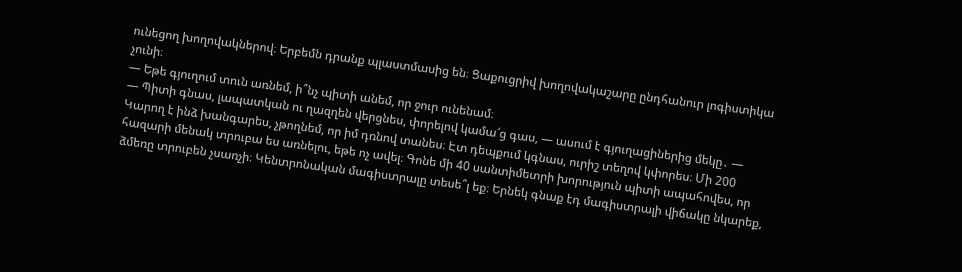ունեցող խողովակներով։ Երբեմն դրանք պլաստմասից են։ Ցաքուցրիվ խողովակաշարը ընդհանուր լոգիստիկա չունի։
— Եթե գյուղում տուն առնեմ, ի՞նչ պիտի անեմ, որ ջուր ունենամ։
— Պիտի գնաս, լապատկան ու ղազղեն վերցնես, փորելով կամա՜ց գաս, — ասում է գյուղացիներից մեկը․ — Կարող է ինձ խանգարես, չթողնեմ, որ իմ դռնով տանես։ Էտ դեպքում կգնաս, ուրիշ տեղով կփորես։ Մի 200 հազարի մենակ տրուբա ես առնելու, եթե ոչ ավել։ Գոնե մի 40 սանտիմետրի խորություն պիտի ապահովես, որ ձմեռը տրուբեն չսառչի։ Կենտրոնական մագիստրալը տեսե՞լ եք։ Երնեկ գնաք էդ մագիստրալի վիճակը նկարեք,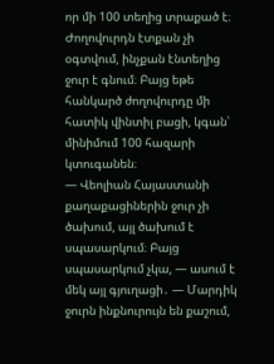որ մի 100 տեղից տրաքած է։ Ժողովուրդն էտքան չի օգտվում, ինչքան էնտեղից ջուր է գնում։ Բայց եթե հանկարծ ժողովուրդը մի հատիկ վինտիլ բացի, կգան՝ մինիմում 100 հազարի կտուգանեն։
— Վեոլիան Հայաստանի քաղաքացիներին ջուր չի ծախում, այլ ծախում է սպասարկում։ Բայց սպասարկում չկա, — ասում է մեկ այլ գյուղացի․ — Մարդիկ ջուրն ինքնուրույն են քաշում,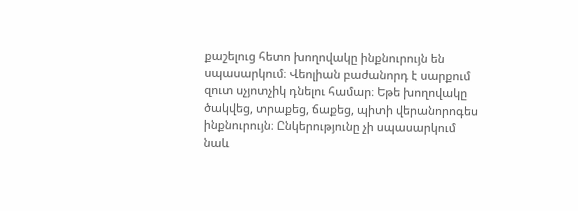քաշելուց հետո խողովակը ինքնուրույն են սպասարկում։ Վեոլիան բաժանորդ է սարքում զուտ սչյոտչիկ դնելու համար։ Եթե խողովակը ծակվեց, տրաքեց, ճաքեց, պիտի վերանորոգես ինքնուրույն։ Ընկերությունը չի սպասարկում նաև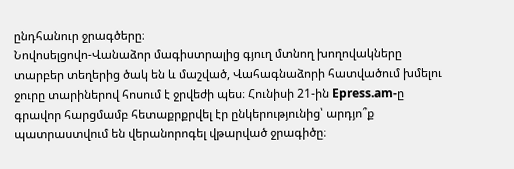ընդհանուր ջրագծերը։
Նովոսելցովո-Վանաձոր մագիստրալից գյուղ մտնող խողովակները տարբեր տեղերից ծակ են և մաշված, Վահագնաձորի հատվածում խմելու ջուրը տարիներով հոսում է ջրվեժի պես։ Հունիսի 21-ին Epress.am-ը գրավոր հարցմամբ հետաքրքրվել էր ընկերությունից՝ արդյո՞ք պատրաստվում են վերանորոգել վթարված ջրագիծը։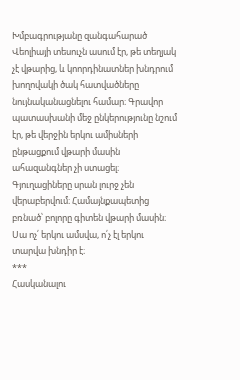Խմբագրությանը զանգահարած Վեոլիայի տեսուչն ասում էր, թե տեղյակ չէ վթարից, և կոորդինատներ խնդրում խողովակի ծակ հատվածները նույնականացնելու համար։ Գրավոր պատասխանի մեջ ընկերությունը նշում էր, թե վերջին երկու ամիսների ընթացքում վթարի մասին ահազանգներ չի ստացել։ Գյուղացիները սրան լուրջ չեն վերաբերվում։ Համայնքապետից բռնած՝ բոլորը գիտեն վթարի մասին։ Սա ոչ՛ երկու ամսվա, ո՛չ էլ երկու տարվա խնդիր է։
***
Հասկանալու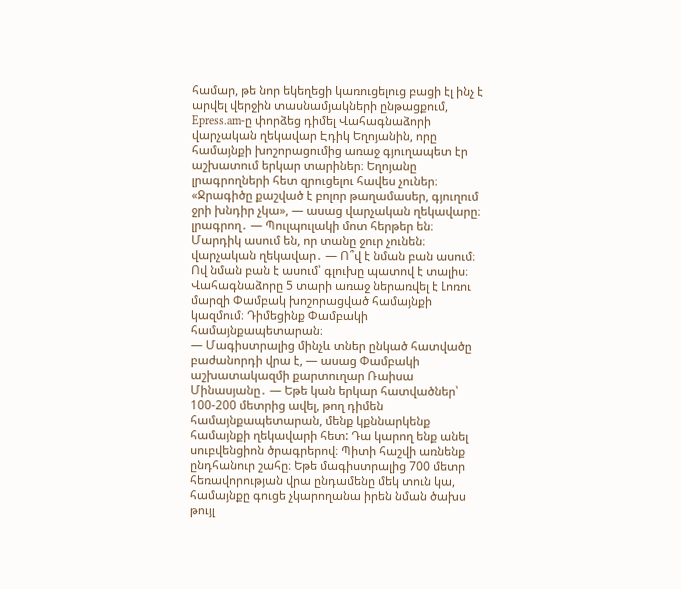համար, թե նոր եկեղեցի կառուցելուց բացի էլ ինչ է արվել վերջին տասնամյակների ընթացքում, Epress.am-ը փորձեց դիմել Վահագնաձորի վարչական ղեկավար Էդիկ Եղոյանին, որը համայնքի խոշորացումից առաջ գյուղապետ էր աշխատում երկար տարիներ։ Եղոյանը լրագրողների հետ զրուցելու հավես չուներ։ «Ջրագիծը քաշված է բոլոր թաղամասեր, գյուղում ջրի խնդիր չկա», — ասաց վարչական ղեկավարը։
լրագրող․ — Պուլպուլակի մոտ հերթեր են։ Մարդիկ ասում են, որ տանը ջուր չունեն։
վարչական ղեկավար․ — Ո՞վ է նման բան ասում։ Ով նման բան է ասում՝ գլուխը պատով է տալիս։
Վահագնաձորը 5 տարի առաջ ներառվել է Լոռու մարզի Փամբակ խոշորացված համայնքի կազմում։ Դիմեցինք Փամբակի համայնքապետարան։
— Մագիստրալից մինչև տներ ընկած հատվածը բաժանորդի վրա է, — ասաց Փամբակի աշխատակազմի քարտուղար Ռաիսա Մինասյանը․ — Եթե կան երկար հատվածներ՝ 100-200 մետրից ավել, թող դիմեն համայնքապետարան, մենք կքննարկենք համայնքի ղեկավարի հետ: Դա կարող ենք անել սուբվենցիոն ծրագրերով։ Պիտի հաշվի առնենք ընդհանուր շահը։ Եթե մագիստրալից 700 մետր հեռավորության վրա ընդամենը մեկ տուն կա, համայնքը գուցե չկարողանա իրեն նման ծախս թույլ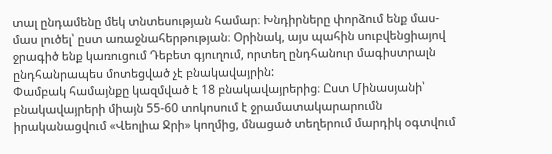տալ ընդամենը մեկ տնտեսության համար։ Խնդիրները փորձում ենք մաս-մաս լուծել՝ ըստ առաջնահերթության։ Օրինակ, այս պահին սուբվենցիայով ջրագիծ ենք կառուցում Դեբետ գյուղում, որտեղ ընդհանուր մագիստրալն ընդհանրապես մոտեցված չէ բնակավայրին:
Փամբակ համայնքը կազմված է 18 բնակավայրերից։ Ըստ Մինասյանի՝ բնակավայրերի միայն 55-60 տոկոսում է ջրամատակարարումն իրականացվում «Վեոլիա Ջրի» կողմից, մնացած տեղերում մարդիկ օգտվում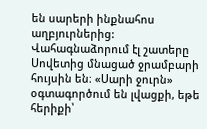են սարերի ինքնահոս աղբյուրներից:
Վահագնաձորում էլ շատերը Սովետից մնացած ջրամբարի հույսին են։ «Սարի ջուրն» օգտագործում են լվացքի, եթե հերիքի՝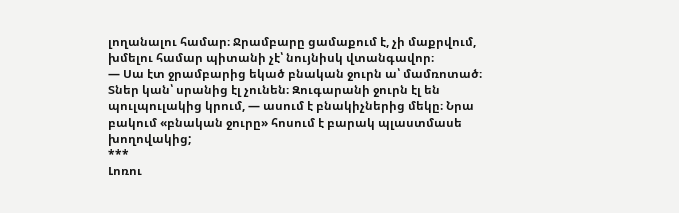լողանալու համար։ Ջրամբարը ցամաքում է, չի մաքրվում, խմելու համար պիտանի չէ՝ նույնիսկ վտանգավոր։
— Սա էտ ջրամբարից եկած բնական ջուրն ա՝ մամռոտած։ Տներ կան՝ սրանից էլ չունեն։ Զուգարանի ջուրն էլ են պուլպուլակից կրում, — ասում է բնակիչներից մեկը։ Նրա բակում «բնական ջուրը» հոսում է բարակ պլաստմասե խողովակից;
***
Լոռու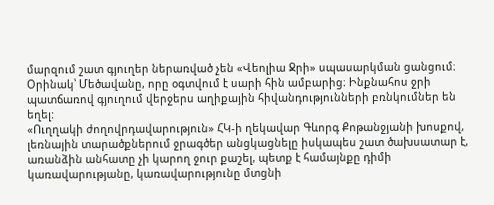մարզում շատ գյուղեր ներառված չեն «Վեոլիա Ջրի» սպասարկման ցանցում։ Օրինակ՝ Մեծավանը, որը օգտվում է սարի հին ամբարից։ Ինքնահոս ջրի պատճառով գյուղում վերջերս աղիքային հիվանդությունների բռնկումներ են եղել:
«Ուղղակի ժողովրդավարություն» ՀԿ-ի ղեկավար Գևորգ Քոթանջյանի խոսքով, լեռնային տարածքներում ջրագծեր անցկացնելը իսկապես շատ ծախսատար է, առանձին անհատը չի կարող ջուր քաշել, պետք է համայնքը դիմի կառավարությանը, կառավարությունը մտցնի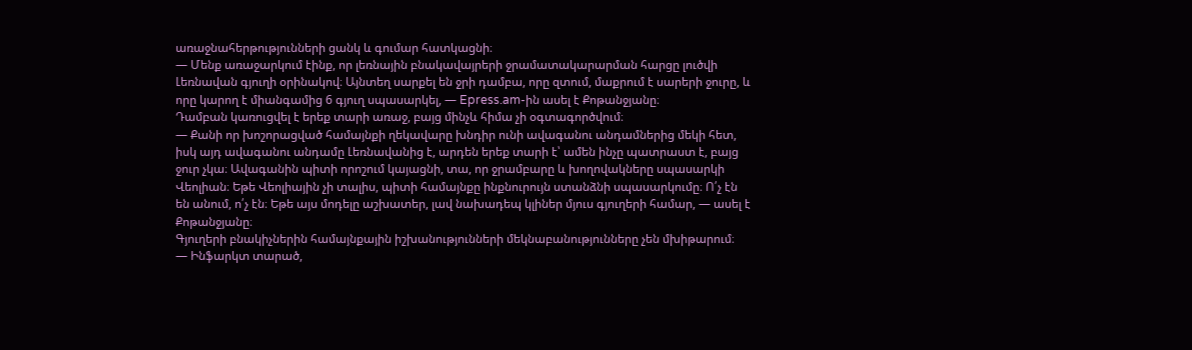առաջնահերթությունների ցանկ և գումար հատկացնի։
— Մենք առաջարկում էինք, որ լեռնային բնակավայրերի ջրամատակարարման հարցը լուծվի Լեռնավան գյուղի օրինակով։ Այնտեղ սարքել են ջրի դամբա, որը զտում, մաքրում է սարերի ջուրը, և որը կարող է միանգամից 6 գյուղ սպասարկել, — Epress.am-ին ասել է Քոթանջյանը։
Դամբան կառուցվել է երեք տարի առաջ, բայց մինչև հիմա չի օգտագործվում։
— Քանի որ խոշորացված համայնքի ղեկավարը խնդիր ունի ավագանու անդամներից մեկի հետ, իսկ այդ ավագանու անդամը Լեռնավանից է, արդեն երեք տարի է՝ ամեն ինչը պատրաստ է, բայց ջուր չկա։ Ավագանին պիտի որոշում կայացնի, տա, որ ջրամբարը և խողովակները սպասարկի Վեոլիան։ Եթե Վեոլիային չի տալիս, պիտի համայնքը ինքնուրույն ստանձնի սպասարկումը։ Ո՛չ էն են անում, ո՛չ էն։ Եթե այս մոդելը աշխատեր, լավ նախադեպ կլիներ մյուս գյուղերի համար, — ասել է Քոթանջյանը։
Գյուղերի բնակիչներին համայնքային իշխանությունների մեկնաբանությունները չեն մխիթարում։
— Ինֆարկտ տարած,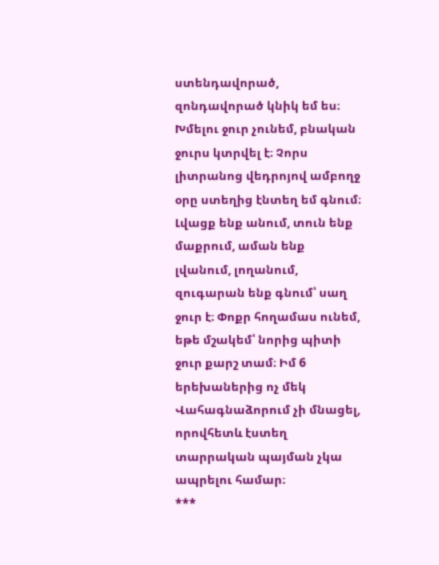ստենդավորած, զոնդավորած կնիկ եմ ես։ Խմելու ջուր չունեմ, բնական ջուրս կտրվել է։ Չորս լիտրանոց վեդրոյով ամբողջ օրը ստեղից էնտեղ եմ գնում։ Լվացք ենք անում, տուն ենք մաքրում, աման ենք լվանում, լողանում, զուգարան ենք գնում՝ սաղ ջուր է։ Փոքր հողամաս ունեմ, եթե մշակեմ՝ նորից պիտի ջուր քարշ տամ։ Իմ 6 երեխաներից ոչ մեկ Վահագնաձորում չի մնացել, որովհետև էստեղ տարրական պայման չկա ապրելու համար։
***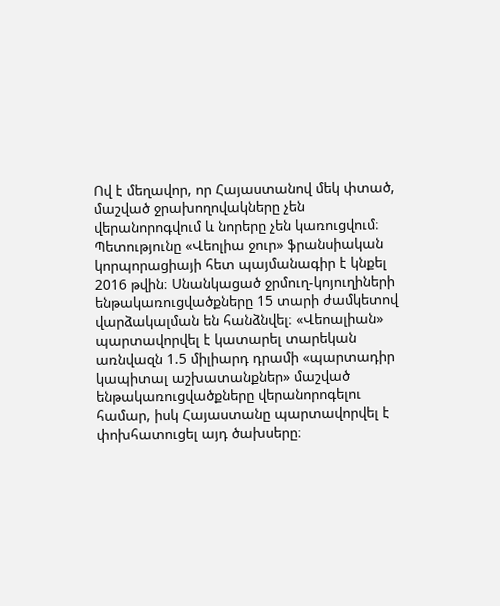Ով է մեղավոր, որ Հայաստանով մեկ փտած, մաշված ջրախողովակները չեն վերանորոգվում և նորերը չեն կառուցվում։
Պետությունը «Վեոլիա ջուր» ֆրանսիական կորպորացիայի հետ պայմանագիր է կնքել 2016 թվին։ Սնանկացած ջրմուղ-կոյուղիների ենթակառուցվածքները 15 տարի ժամկետով վարձակալման են հանձնվել։ «Վեոալիան» պարտավորվել է կատարել տարեկան առնվազն 1.5 միլիարդ դրամի «պարտադիր կապիտալ աշխատանքներ» մաշված ենթակառուցվածքները վերանորոգելու համար, իսկ Հայաստանը պարտավորվել է փոխհատուցել այդ ծախսերը։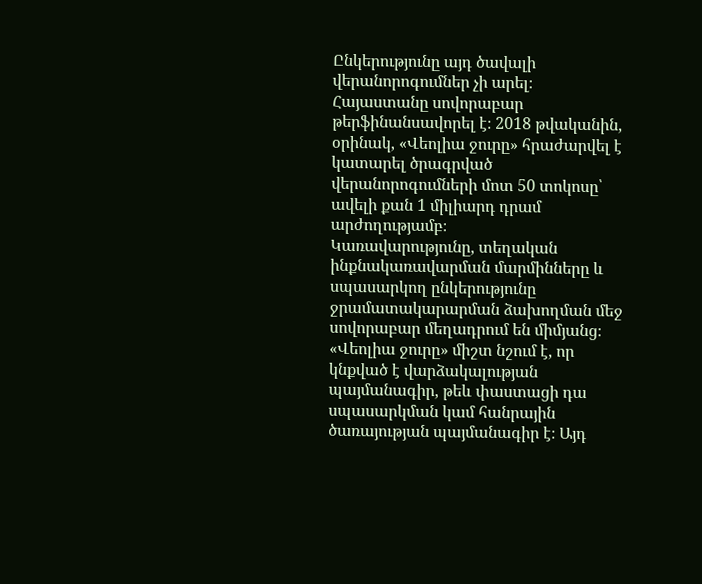Ընկերությունը այդ ծավալի վերանորոգումներ չի արել։ Հայաստանը սովորաբար թերֆինանսավորել է։ 2018 թվականին, օրինակ, «Վեոլիա ջուրը» հրաժարվել է կատարել ծրագրված վերանորոգումների մոտ 50 տոկոսը՝ ավելի քան 1 միլիարդ դրամ արժողությամբ։
Կառավարությունը, տեղական ինքնակառավարման մարմինները և սպասարկող ընկերությունը ջրամատակարարման ձախողման մեջ սովորաբար մեղադրում են միմյանց։ «Վեոլիա ջուրը» միշտ նշում է, որ կնքված է վարձակալության պայմանագիր, թեև փաստացի դա սպասարկման կամ հանրային ծառայության պայմանագիր է։ Այդ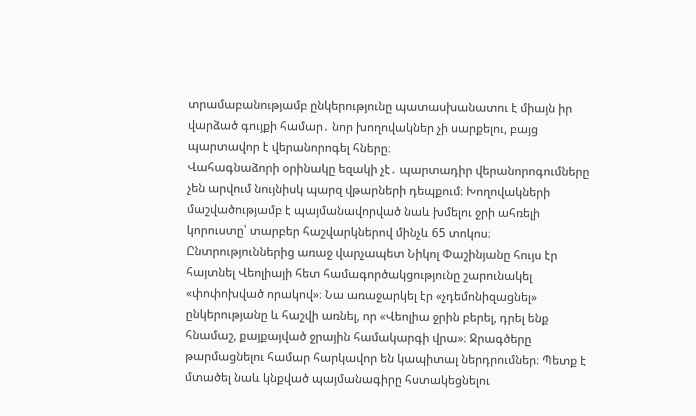տրամաբանությամբ ընկերությունը պատասխանատու է միայն իր վարձած գույքի համար․ նոր խողովակներ չի սարքելու, բայց պարտավոր է վերանորոգել հները։
Վահագնաձորի օրինակը եզակի չէ․ պարտադիր վերանորոգումները չեն արվում նույնիսկ պարզ վթարների դեպքում։ Խողովակների մաշվածությամբ է պայմանավորված նաև խմելու ջրի ահռելի կորուստը՝ տարբեր հաշվարկներով մինչև 65 տոկոս։
Ընտրություններից առաջ վարչապետ Նիկոլ Փաշինյանը հույս էր հայտնել Վեոլիայի հետ համագործակցությունը շարունակել «փոփոխված որակով»։ Նա առաջարկել էր «չդեմոնիզացնել» ընկերությանը և հաշվի առնել, որ «Վեոլիա ջրին բերել, դրել ենք հնամաշ, քայքայված ջրային համակարգի վրա»։ Ջրագծերը թարմացնելու համար հարկավոր են կապիտալ ներդրումներ։ Պետք է մտածել նաև կնքված պայմանագիրը հստակեցնելու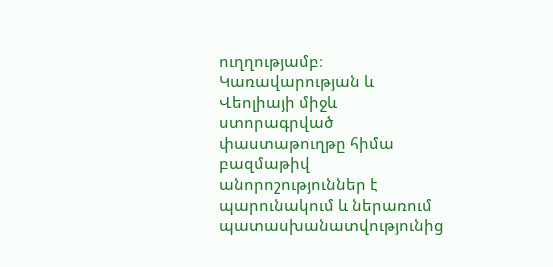ուղղությամբ։ Կառավարության և Վեոլիայի միջև ստորագրված փաստաթուղթը հիմա բազմաթիվ անորոշություններ է պարունակում և ներառում պատասխանատվությունից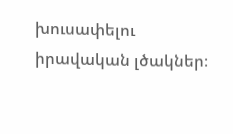խուսափելու իրավական լծակներ։